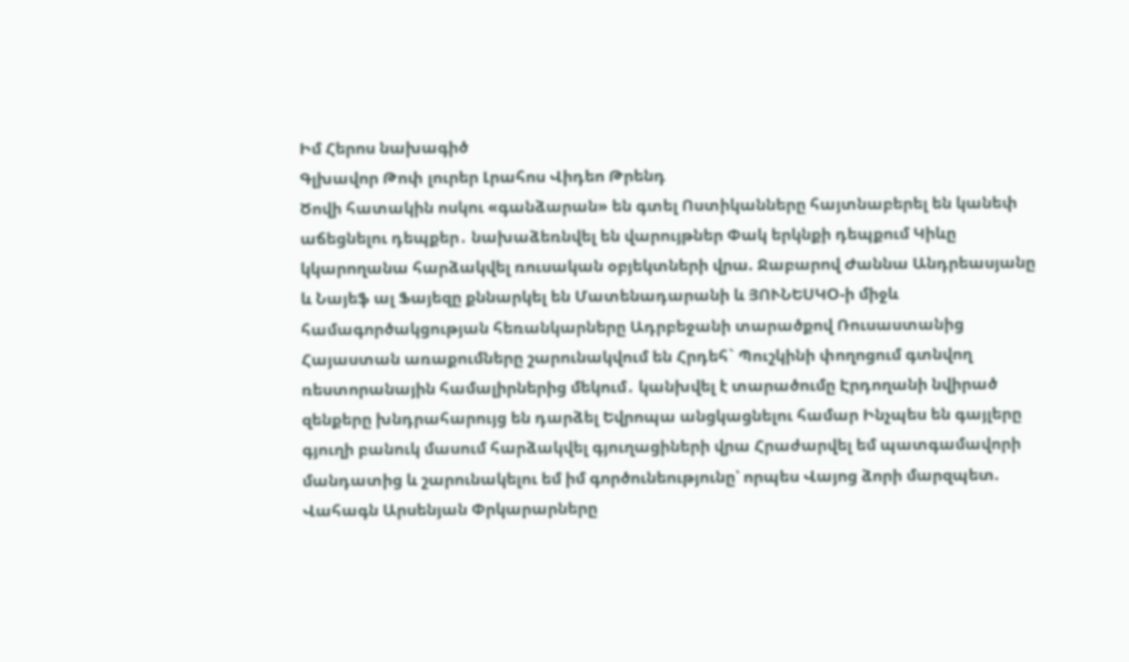Իմ Հերոս նախագիծ
Գլխավոր Թոփ լուրեր Լրահոս Վիդեո Թրենդ
Ծովի հատակին ոսկու «գանձարան» են գտել Ոստիկանները հայտնաբերել են կանեփ աճեցնելու դեպքեր․ նախաձեռնվել են վարույթներ Փակ երկնքի դեպքում Կիևը կկարողանա հարձակվել ռուսական օբյեկտների վրա. Ջաբարով Ժաննա Անդրեասյանը և Նայեֆ ալ Ֆայեզը քննարկել են Մատենադարանի և ՅՈՒՆԵՍԿՕ-ի միջև համագործակցության հեռանկարները Ադրբեջանի տարածքով Ռուսաստանից Հայաստան առաքումները շարունակվում են Հրդեհ` Պուշկինի փողոցում գտնվող ռեստորանային համալիրներից մեկում․ կանխվել է տարածումը Էրդողանի նվիրած զենքերը խնդրահարույց են դարձել Եվրոպա անցկացնելու համար Ինչպես են գայլերը գյուղի բանուկ մասում հարձակվել գյուղացիների վրա Հրաժարվել եմ պատգամավորի մանդատից և շարունակելու եմ իմ գործունեությունը՝ որպես Վայոց ձորի մարզպետ. Վահագն Արսենյան Փրկարարները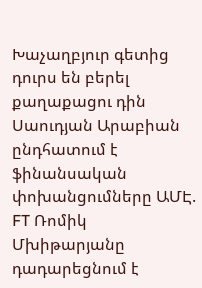Խաչաղբյուր գետից դուրս են բերել քաղաքացու դին Սաուդյան Արաբիան ընդհատում է ֆինանսական փոխանցումները ԱՄԷ. FT Ռոմիկ Մխիթարյանը դադարեցնում է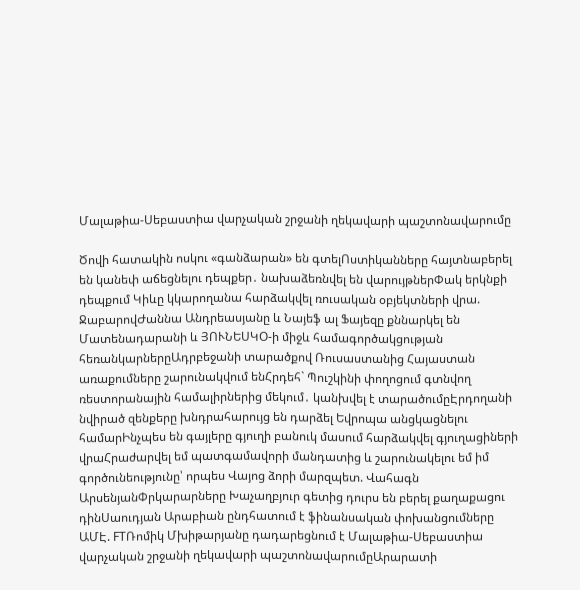Մալաթիա-Սեբաստիա վարչական շրջանի ղեկավարի պաշտոնավարումը

Ծովի հատակին ոսկու «գանձարան» են գտելՈստիկանները հայտնաբերել են կանեփ աճեցնելու դեպքեր․ նախաձեռնվել են վարույթներՓակ երկնքի դեպքում Կիևը կկարողանա հարձակվել ռուսական օբյեկտների վրա. ՋաբարովԺաննա Անդրեասյանը և Նայեֆ ալ Ֆայեզը քննարկել են Մատենադարանի և ՅՈՒՆԵՍԿՕ-ի միջև համագործակցության հեռանկարներըԱդրբեջանի տարածքով Ռուսաստանից Հայաստան առաքումները շարունակվում ենՀրդեհ` Պուշկինի փողոցում գտնվող ռեստորանային համալիրներից մեկում․ կանխվել է տարածումըԷրդողանի նվիրած զենքերը խնդրահարույց են դարձել Եվրոպա անցկացնելու համարԻնչպես են գայլերը գյուղի բանուկ մասում հարձակվել գյուղացիների վրաՀրաժարվել եմ պատգամավորի մանդատից և շարունակելու եմ իմ գործունեությունը՝ որպես Վայոց ձորի մարզպետ. Վահագն ԱրսենյանՓրկարարները Խաչաղբյուր գետից դուրս են բերել քաղաքացու դինՍաուդյան Արաբիան ընդհատում է ֆինանսական փոխանցումները ԱՄԷ. FTՌոմիկ Մխիթարյանը դադարեցնում է Մալաթիա-Սեբաստիա վարչական շրջանի ղեկավարի պաշտոնավարումըԱրարատի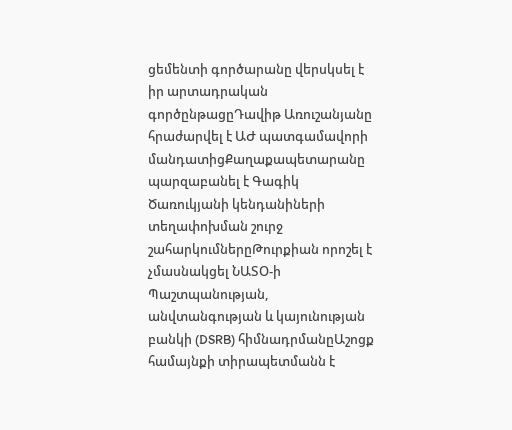ցեմենտի գործարանը վերսկսել է իր արտադրական գործընթացըԴավիթ Առուշանյանը հրաժարվել է ԱԺ պատգամավորի մանդատիցՔաղաքապետարանը պարզաբանել է Գագիկ Ծառուկյանի կենդանիների տեղափոխման շուրջ շահարկումներըԹուրքիան որոշել է չմասնակցել ՆԱՏՕ-ի Պաշտպանության, անվտանգության և կայունության բանկի (DSRB) հիմնադրմանըԱշոցք համայնքի տիրապետմանն է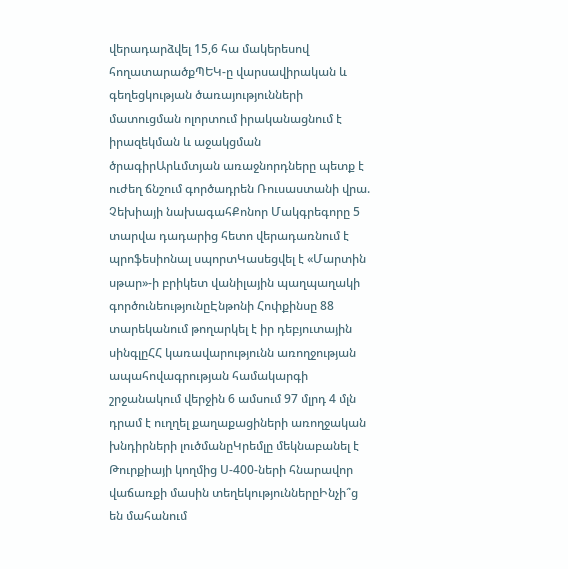վերադարձվել 15,6 հա մակերեսով հողատարածքՊԵԿ-ը վարսավիրական և գեղեցկության ծառայությունների մատուցման ոլորտում իրականացնում է իրազեկման և աջակցման ծրագիրԱրևմտյան առաջնորդները պետք է ուժեղ ճնշում գործադրեն Ռուսաստանի վրա. Չեխիայի նախագահՔոնոր Մակգրեգորը 5 տարվա դադարից հետո վերադառնում է պրոֆեսիոնալ սպորտԿասեցվել է «Մարտին սթար»-ի բրիկետ վանիլային պաղպաղակի գործունեությունըԷնթոնի Հոփքինսը 88 տարեկանում թողարկել է իր դեբյուտային սինգլըՀՀ կառավարությունն առողջության ապահովագրության համակարգի շրջանակում վերջին 6 ամսում 97 մլրդ 4 մլն դրամ է ուղղել քաղաքացիների առողջական խնդիրների լուծմանըԿրեմլը մեկնաբանել է Թուրքիայի կողմից Ս-400-ների հնարավոր վաճառքի մասին տեղեկություններըԻնչի՞ց են մահանում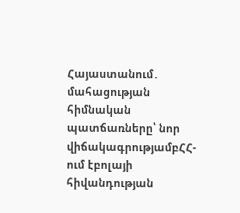Հայաստանում․ մահացության հիմնական պատճառները՝ նոր վիճակագրությամբՀՀ-ում էբոլայի հիվանդության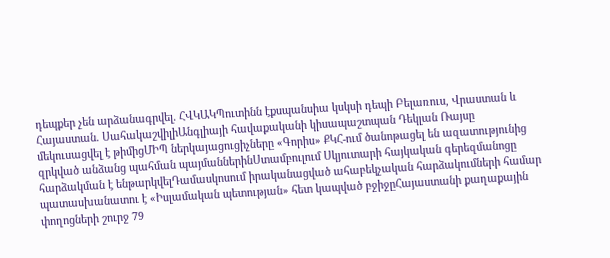դեպքեր չեն արձանագրվել. ՀՎԿԱԿՊուտինն էքսպանսիա կսկսի դեպի Բելառուս, Վրաստան և Հայաստան. ՍահակաշվիլիԱնգլիայի հավաքականի կիսապաշտպան Դեկլան Ռայսը մեկուսացվել է թիմիցՄԻՊ ներկայացուցիչները «Գորիս» ՔԿՀ-ում ծանոթացել են ազատությունից զրկված անձանց պահման պայմաններինՍտամբուլում Սկյուտարի հայկական գերեզմանոցը հարձակման է ենթարկվելԴամասկոսում իրականացված ահաբեկչական հարձակումների համար պատասխանատու է «Իսլամական պետության» հետ կապված բջիջըՀայաստանի քաղաքային փողոցների շուրջ 79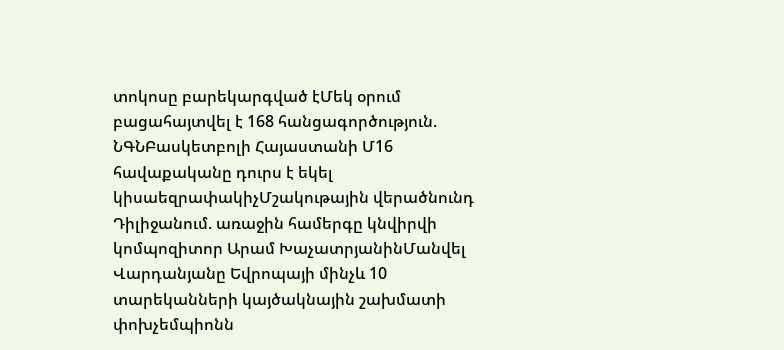տոկոսը բարեկարգված էՄեկ օրում բացահայտվել է 168 հանցագործություն. ՆԳՆԲասկետբոլի Հայաստանի Մ16 հավաքականը դուրս է եկել կիսաեզրափակիչՄշակութային վերածնունդ Դիլիջանում. առաջին համերգը կնվիրվի կոմպոզիտոր Արամ ԽաչատրյանինՄանվել Վարդանյանը Եվրոպայի մինչև 10 տարեկանների կայծակնային շախմատի փոխչեմպիոնն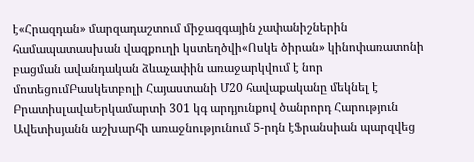է«Հրազդան» մարզադաշտում միջազգային չափանիշներին համապատասխան վազքուղի կստեղծվի«Ոսկե ծիրան» կինոփառատոնի բացման ավանդական ձևաչափին առաջարկվում է նոր մոտեցումԲասկետբոլի Հայաստանի Մ20 հավաքականը մեկնել է ԲրատիսլավաԵրկամարտի 301 կգ արդյունքով ծանրորդ Հարություն Ավետիսյանն աշխարհի առաջնությունում 5-րդն էՖրանսիան պարզվեց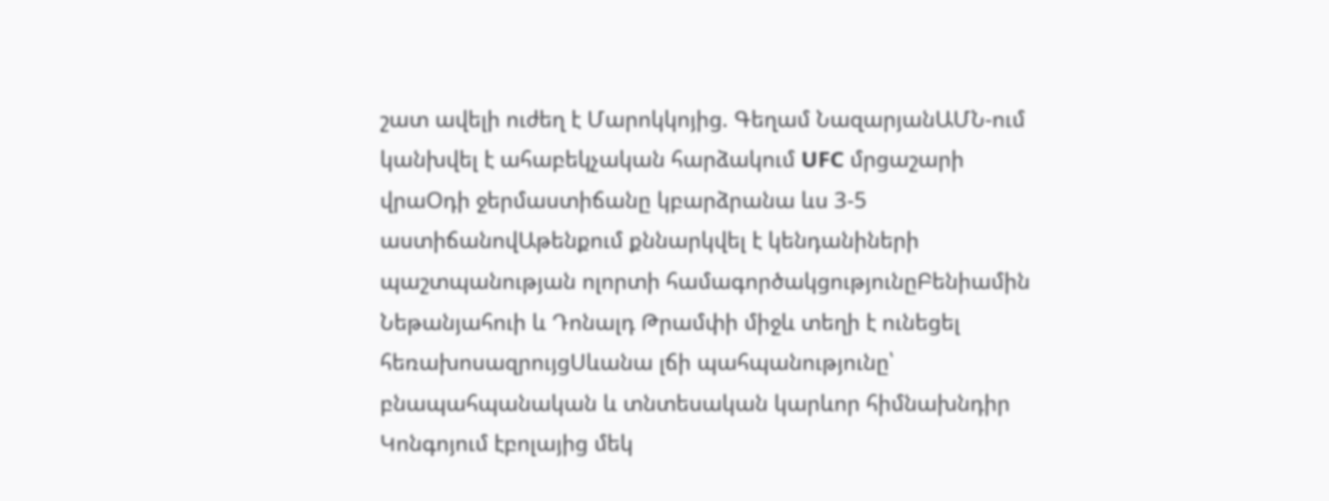շատ ավելի ուժեղ է Մարոկկոյից. Գեղամ ՆազարյանԱՄՆ-ում կանխվել է ահաբեկչական հարձակում UFC մրցաշարի վրաՕդի ջերմաստիճանը կբարձրանա ևս 3-5 աստիճանովԱթենքում քննարկվել է կենդանիների պաշտպանության ոլորտի համագործակցությունըԲենիամին Նեթանյահուի և Դոնալդ Թրամփի միջև տեղի է ունեցել հեռախոսազրույցՍևանա լճի պահպանությունը՝ բնապահպանական և տնտեսական կարևոր հիմնախնդիր Կոնգոյում էբոլայից մեկ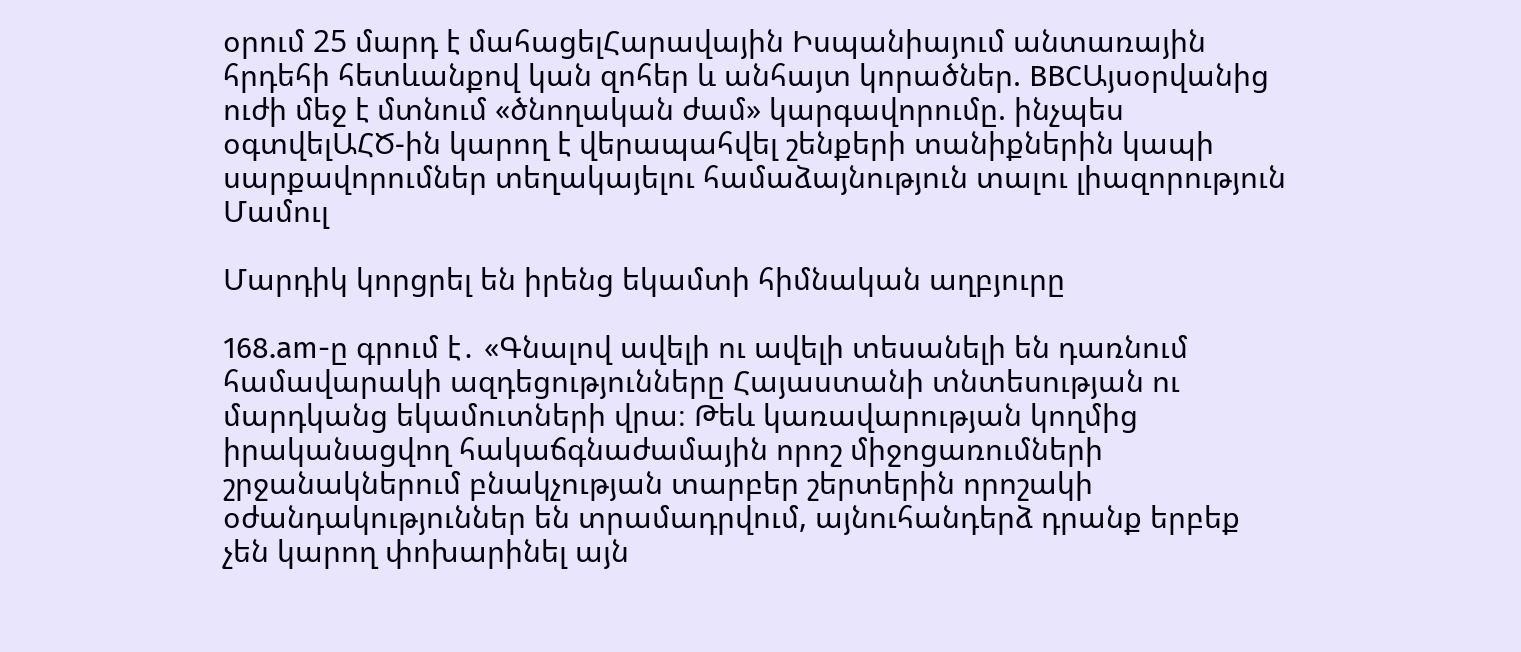օրում 25 մարդ է մահացելՀարավային Իսպանիայում անտառային հրդեհի հետևանքով կան զոհեր և անհայտ կորածներ. BBCԱյսօրվանից ուժի մեջ է մտնում «ծնողական ժամ» կարգավորումը. ինչպես օգտվելԱՀԾ-ին կարող է վերապահվել շենքերի տանիքներին կապի սարքավորումներ տեղակայելու համաձայնություն տալու լիազորություն
Մամուլ

Մարդիկ կորցրել են իրենց եկամտի հիմնական աղբյուրը

168.am-ը գրում է․ «Գնալով ավելի ու ավելի տեսանելի են դառնում համավարակի ազդեցությունները Հայաստանի տնտեսության ու մարդկանց եկամուտների վրա։ Թեև կառավարության կողմից իրականացվող հակաճգնաժամային որոշ միջոցառումների շրջանակներում բնակչության տարբեր շերտերին որոշակի օժանդակություններ են տրամադրվում, այնուհանդերձ դրանք երբեք չեն կարող փոխարինել այն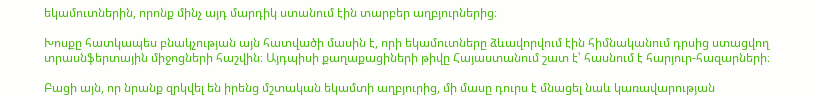եկամուտներին, որոնք մինչ այդ մարդիկ ստանում էին տարբեր աղբյուրներից։

Խոսքը հատկապես բնակչության այն հատվածի մասին է, որի եկամուտները ձևավորվում էին հիմնականում դրսից ստացվող տրասնֆերտային միջոցների հաշվին։ Այդպիսի քաղաքացիների թիվը Հայաստանում շատ է՝ հասնում է հարյուր-հազարների։

Բացի այն, որ նրանք զրկվել են իրենց մշտական եկամտի աղբյուրից, մի մասը դուրս է մնացել նաև կառավարության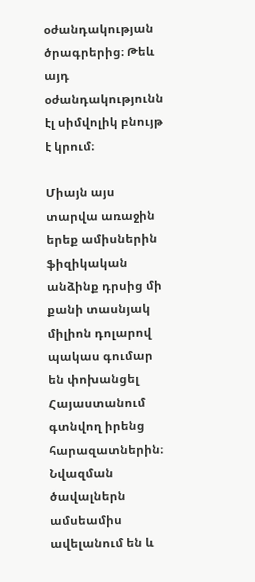օժանդակության ծրագրերից։ Թեև այդ օժանդակությունն էլ սիմվոլիկ բնույթ է կրում։

Միայն այս տարվա առաջին երեք ամիսներին ֆիզիկական անձինք դրսից մի քանի տասնյակ միլիոն դոլարով պակաս գումար են փոխանցել Հայաստանում գտնվող իրենց հարազատներին։ Նվազման ծավալներն ամսեամիս ավելանում են և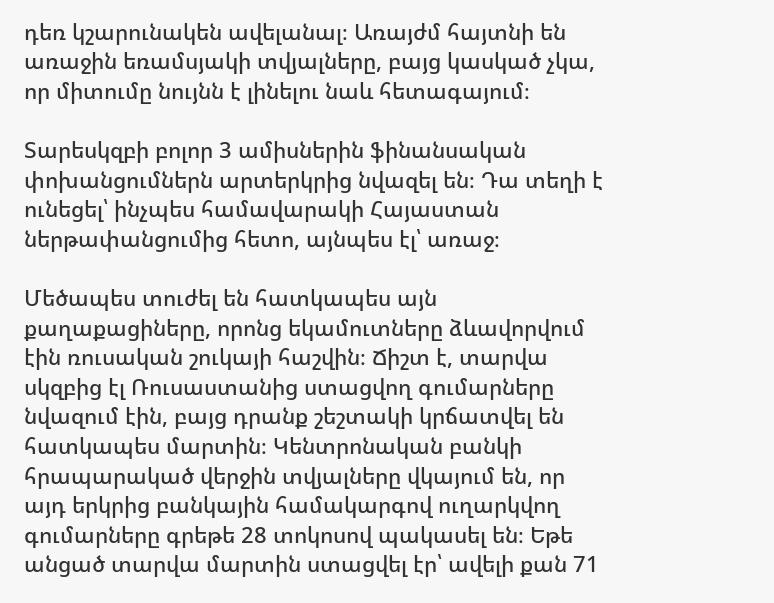դեռ կշարունակեն ավելանալ։ Առայժմ հայտնի են առաջին եռամսյակի տվյալները, բայց կասկած չկա, որ միտումը նույնն է լինելու նաև հետագայում։

Տարեսկզբի բոլոր 3 ամիսներին ֆինանսական փոխանցումներն արտերկրից նվազել են։ Դա տեղի է ունեցել՝ ինչպես համավարակի Հայաստան ներթափանցումից հետո, այնպես էլ՝ առաջ։

Մեծապես տուժել են հատկապես այն քաղաքացիները, որոնց եկամուտները ձևավորվում էին ռուսական շուկայի հաշվին։ Ճիշտ է, տարվա սկզբից էլ Ռուսաստանից ստացվող գումարները նվազում էին, բայց դրանք շեշտակի կրճատվել են հատկապես մարտին։ Կենտրոնական բանկի հրապարակած վերջին տվյալները վկայում են, որ այդ երկրից բանկային համակարգով ուղարկվող գումարները գրեթե 28 տոկոսով պակասել են։ Եթե անցած տարվա մարտին ստացվել էր՝ ավելի քան 71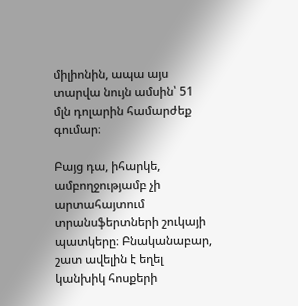միլիոնին, ապա այս տարվա նույն ամսին՝ 51 մլն դոլարին համարժեք գումար։

Բայց դա, իհարկե, ամբողջությամբ չի արտահայտում տրանսֆերտների շուկայի պատկերը։ Բնականաբար, շատ ավելին է եղել կանխիկ հոսքերի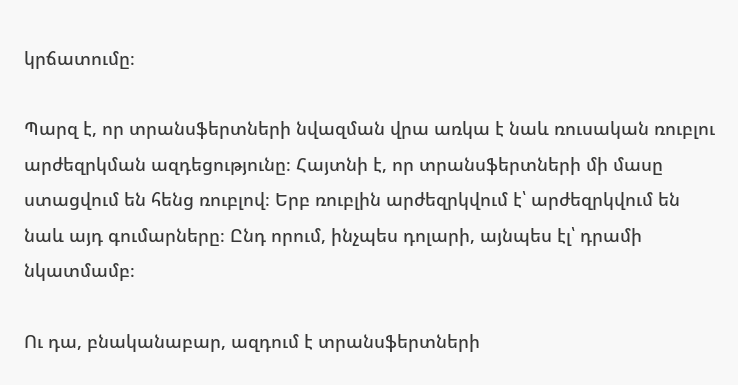կրճատումը։

Պարզ է, որ տրանսֆերտների նվազման վրա առկա է նաև ռուսական ռուբլու արժեզրկման ազդեցությունը։ Հայտնի է, որ տրանսֆերտների մի մասը ստացվում են հենց ռուբլով։ Երբ ռուբլին արժեզրկվում է՝ արժեզրկվում են նաև այդ գումարները։ Ընդ որում, ինչպես դոլարի, այնպես էլ՝ դրամի նկատմամբ։

Ու դա, բնականաբար, ազդում է տրանսֆերտների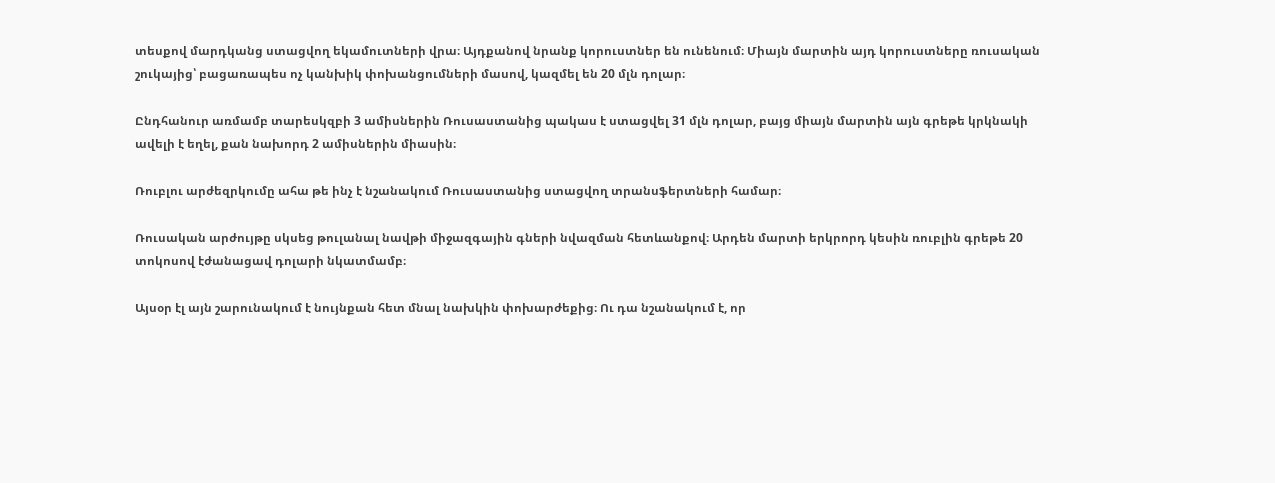տեսքով մարդկանց ստացվող եկամուտների վրա։ Այդքանով նրանք կորուստներ են ունենում։ Միայն մարտին այդ կորուստները ռուսական շուկայից՝ բացառապես ոչ կանխիկ փոխանցումների մասով, կազմել են 20 մլն դոլար։

Ընդհանուր առմամբ տարեսկզբի 3 ամիսներին Ռուսաստանից պակաս է ստացվել 31 մլն դոլար, բայց միայն մարտին այն գրեթե կրկնակի ավելի է եղել, քան նախորդ 2 ամիսներին միասին։

Ռուբլու արժեզրկումը ահա թե ինչ է նշանակում Ռուսաստանից ստացվող տրանսֆերտների համար։

Ռուսական արժույթը սկսեց թուլանալ նավթի միջազգային գների նվազման հետևանքով։ Արդեն մարտի երկրորդ կեսին ռուբլին գրեթե 20 տոկոսով էժանացավ դոլարի նկատմամբ։

Այսօր էլ այն շարունակում է նույնքան հետ մնալ նախկին փոխարժեքից։ Ու դա նշանակում է, որ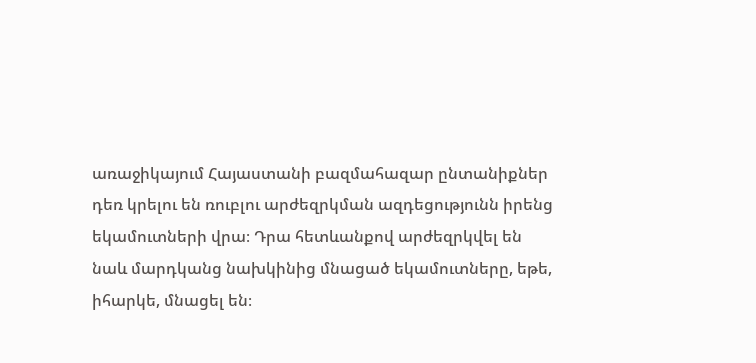առաջիկայում Հայաստանի բազմահազար ընտանիքներ դեռ կրելու են ռուբլու արժեզրկման ազդեցությունն իրենց եկամուտների վրա։ Դրա հետևանքով արժեզրկվել են նաև մարդկանց նախկինից մնացած եկամուտները, եթե, իհարկե, մնացել են։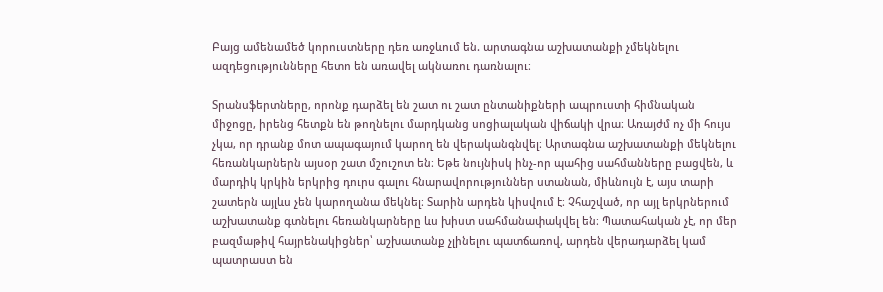Բայց ամենամեծ կորուստները դեռ առջևում են. արտագնա աշխատանքի չմեկնելու ազդեցությունները հետո են առավել ակնառու դառնալու։

Տրանսֆերտները, որոնք դարձել են շատ ու շատ ընտանիքների ապրուստի հիմնական միջոցը, իրենց հետքն են թողնելու մարդկանց սոցիալական վիճակի վրա։ Առայժմ ոչ մի հույս չկա, որ դրանք մոտ ապագայում կարող են վերականգնվել։ Արտագնա աշխատանքի մեկնելու հեռանկարներն այսօր շատ մշուշոտ են։ Եթե նույնիսկ ինչ-որ պահից սահմանները բացվեն, և մարդիկ կրկին երկրից դուրս գալու հնարավորություններ ստանան, միևնույն է, այս տարի շատերն այլևս չեն կարողանա մեկնել։ Տարին արդեն կիսվում է։ Չհաշված, որ այլ երկրներում աշխատանք գտնելու հեռանկարները ևս խիստ սահմանափակվել են։ Պատահական չէ, որ մեր բազմաթիվ հայրենակիցներ՝ աշխատանք չլինելու պատճառով, արդեն վերադարձել կամ պատրաստ են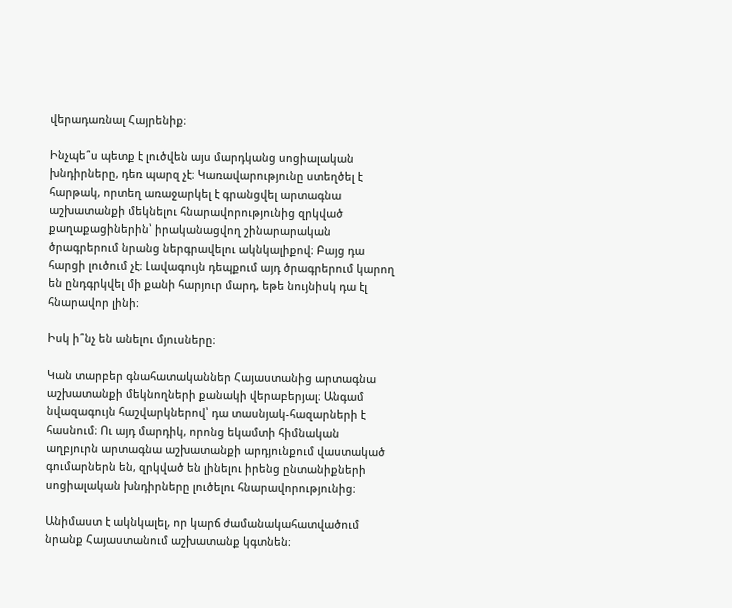վերադառնալ Հայրենիք։

Ինչպե՞ս պետք է լուծվեն այս մարդկանց սոցիալական խնդիրները, դեռ պարզ չէ։ Կառավարությունը ստեղծել է հարթակ, որտեղ առաջարկել է գրանցվել արտագնա աշխատանքի մեկնելու հնարավորությունից զրկված քաղաքացիներին՝ իրականացվող շինարարական ծրագրերում նրանց ներգրավելու ակնկալիքով։ Բայց դա հարցի լուծում չէ։ Լավագույն դեպքում այդ ծրագրերում կարող են ընդգրկվել մի քանի հարյուր մարդ, եթե նույնիսկ դա էլ հնարավոր լինի։

Իսկ ի՞նչ են անելու մյուսները։

Կան տարբեր գնահատականներ Հայաստանից արտագնա աշխատանքի մեկնողների քանակի վերաբերյալ։ Անգամ նվազագույն հաշվարկներով՝ դա տասնյակ-հազարների է հասնում։ Ու այդ մարդիկ, որոնց եկամտի հիմնական աղբյուրն արտագնա աշխատանքի արդյունքում վաստակած գումարներն են, զրկված են լինելու իրենց ընտանիքների սոցիալական խնդիրները լուծելու հնարավորությունից։

Անիմաստ է ակնկալել, որ կարճ ժամանակահատվածում նրանք Հայաստանում աշխատանք կգտնեն։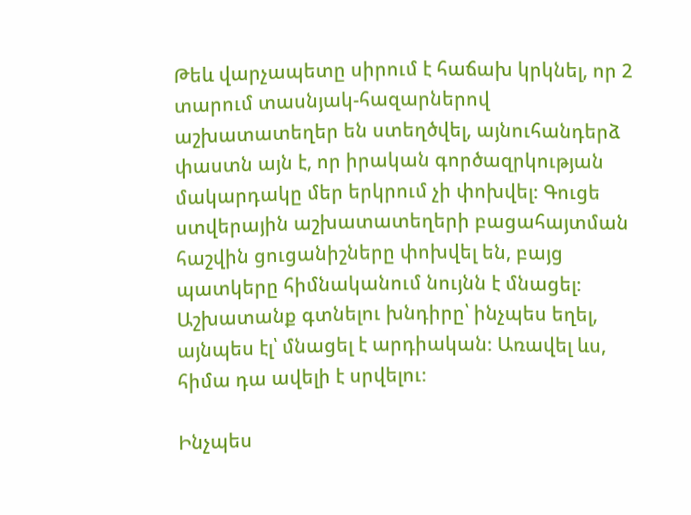Թեև վարչապետը սիրում է հաճախ կրկնել, որ 2 տարում տասնյակ-հազարներով աշխատատեղեր են ստեղծվել, այնուհանդերձ փաստն այն է, որ իրական գործազրկության մակարդակը մեր երկրում չի փոխվել։ Գուցե ստվերային աշխատատեղերի բացահայտման հաշվին ցուցանիշները փոխվել են, բայց պատկերը հիմնականում նույնն է մնացել։ Աշխատանք գտնելու խնդիրը՝ ինչպես եղել, այնպես էլ՝ մնացել է արդիական։ Առավել ևս, հիմա դա ավելի է սրվելու։

Ինչպես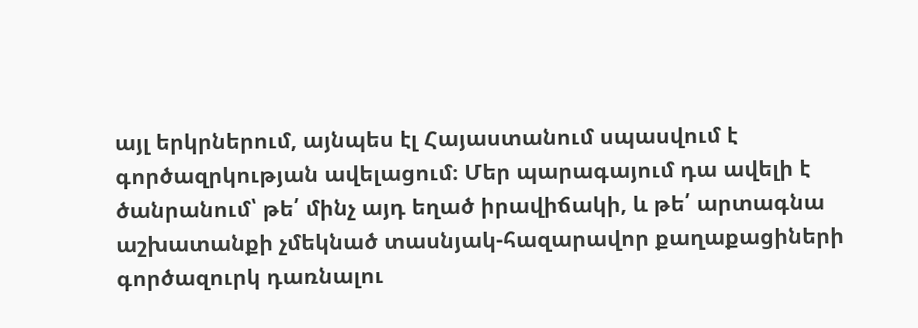այլ երկրներում, այնպես էլ Հայաստանում սպասվում է գործազրկության ավելացում։ Մեր պարագայում դա ավելի է ծանրանում՝ թե՛ մինչ այդ եղած իրավիճակի, և թե՛ արտագնա աշխատանքի չմեկնած տասնյակ-հազարավոր քաղաքացիների գործազուրկ դառնալու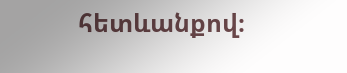հետևանքով։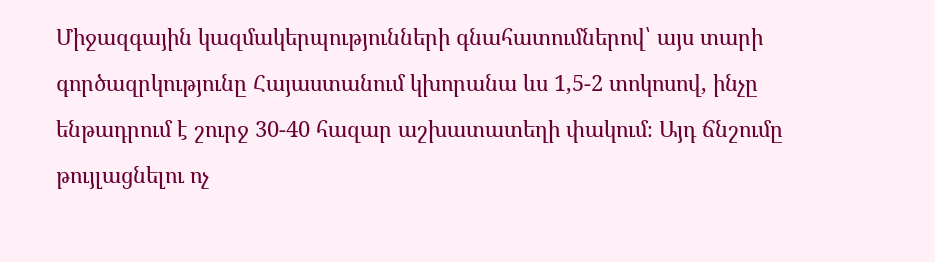Միջազգային կազմակերպությունների գնահատումներով՝ այս տարի գործազրկությունը Հայաստանում կխորանա ևս 1,5-2 տոկոսով, ինչը ենթադրում է շուրջ 30-40 հազար աշխատատեղի փակում։ Այդ ճնշումը թույլացնելու ոչ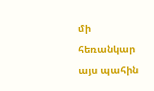մի հեռանկար այս պահին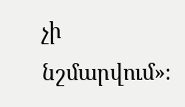չի նշմարվում»։